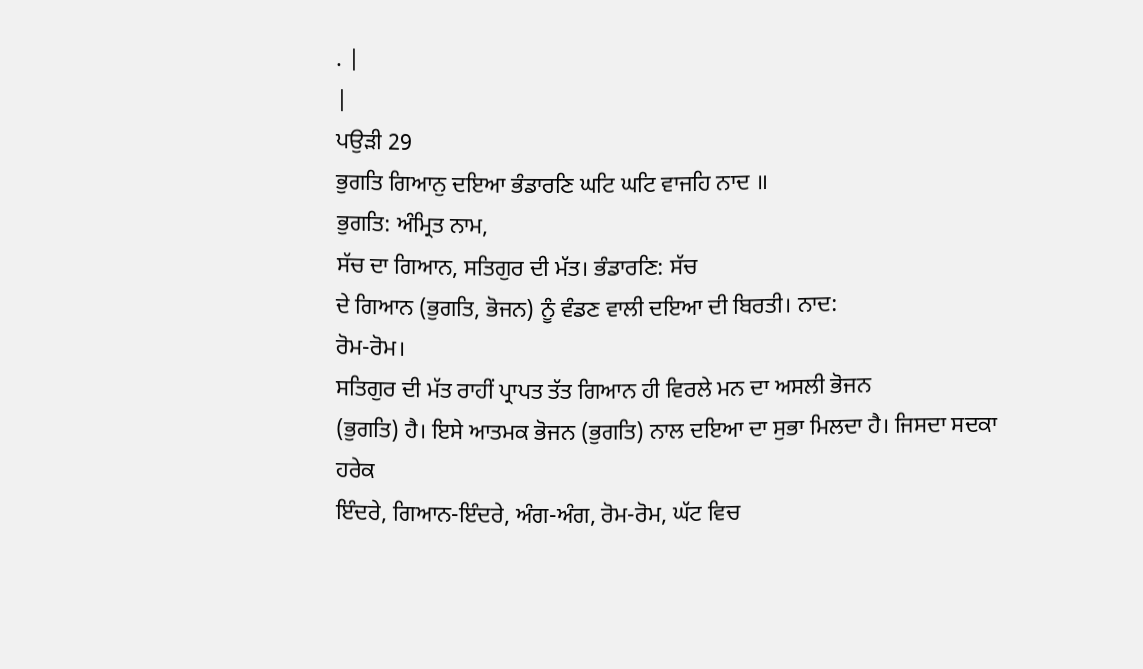. |
|
ਪਉੜੀ 29
ਭੁਗਤਿ ਗਿਆਨੁ ਦਇਆ ਭੰਡਾਰਣਿ ਘਟਿ ਘਟਿ ਵਾਜਹਿ ਨਾਦ ॥
ਭੁਗਤਿ: ਅੰਮ੍ਰਿਤ ਨਾਮ,
ਸੱਚ ਦਾ ਗਿਆਨ, ਸਤਿਗੁਰ ਦੀ ਮੱਤ। ਭੰਡਾਰਣਿ: ਸੱਚ
ਦੇ ਗਿਆਨ (ਭੁਗਤਿ, ਭੋਜਨ) ਨੂੰ ਵੰਡਣ ਵਾਲੀ ਦਇਆ ਦੀ ਬਿਰਤੀ। ਨਾਦ:
ਰੋਮ-ਰੋਮ।
ਸਤਿਗੁਰ ਦੀ ਮੱਤ ਰਾਹੀਂ ਪ੍ਰਾਪਤ ਤੱਤ ਗਿਆਨ ਹੀ ਵਿਰਲੇ ਮਨ ਦਾ ਅਸਲੀ ਭੋਜਨ
(ਭੁਗਤਿ) ਹੈ। ਇਸੇ ਆਤਮਕ ਭੋਜਨ (ਭੁਗਤਿ) ਨਾਲ ਦਇਆ ਦਾ ਸੁਭਾ ਮਿਲਦਾ ਹੈ। ਜਿਸਦਾ ਸਦਕਾ ਹਰੇਕ
ਇੰਦਰੇ, ਗਿਆਨ-ਇੰਦਰੇ, ਅੰਗ-ਅੰਗ, ਰੋਮ-ਰੋਮ, ਘੱਟ ਵਿਚ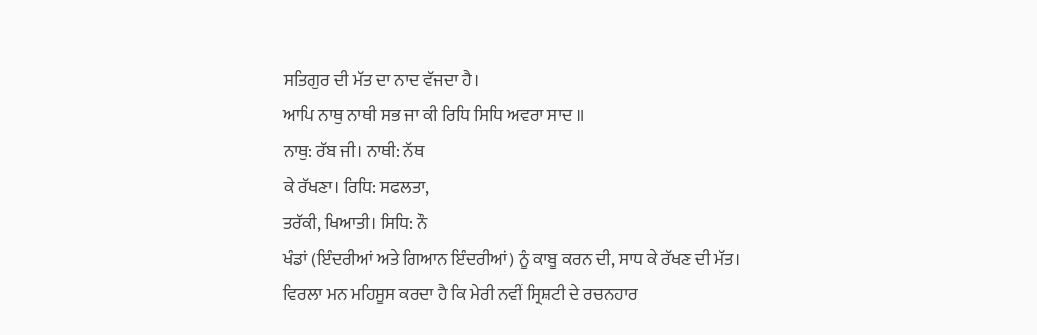ਸਤਿਗੁਰ ਦੀ ਮੱਤ ਦਾ ਨਾਦ ਵੱਜਦਾ ਹੈ।
ਆਪਿ ਨਾਥੁ ਨਾਥੀ ਸਭ ਜਾ ਕੀ ਰਿਧਿ ਸਿਧਿ ਅਵਰਾ ਸਾਦ ॥
ਨਾਥੁ: ਰੱਬ ਜੀ। ਨਾਥੀ: ਨੱਥ
ਕੇ ਰੱਖਣਾ। ਰਿਧਿ: ਸਫਲਤਾ,
ਤਰੱਕੀ, ਖਿਆਤੀ। ਸਿਧਿ: ਨੌ
ਖੰਡਾਂ (ਇੰਦਰੀਆਂ ਅਤੇ ਗਿਆਨ ਇੰਦਰੀਆਂ) ਨੂੰ ਕਾਬੂ ਕਰਨ ਦੀ, ਸਾਧ ਕੇ ਰੱਖਣ ਦੀ ਮੱਤ।
ਵਿਰਲਾ ਮਨ ਮਹਿਸੂਸ ਕਰਦਾ ਹੈ ਕਿ ਮੇਰੀ ਨਵੀਂ ਸ੍ਰਿਸ਼ਟੀ ਦੇ ਰਚਨਹਾਰ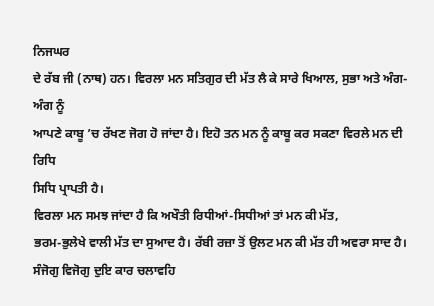ਨਿਜਘਰ
ਦੇ ਰੱਬ ਜੀ (ਨਾਥ) ਹਨ। ਵਿਰਲਾ ਮਨ ਸਤਿਗੁਰ ਦੀ ਮੱਤ ਲੈ ਕੇ ਸਾਰੇ ਖਿਆਲ, ਸੁਭਾ ਅਤੇ ਅੰਗ-ਅੰਗ ਨੂੰ
ਆਪਣੇ ਕਾਬੂ ’ਚ ਰੱਖਣ ਜੋਗ ਹੋ ਜਾਂਦਾ ਹੈ। ਇਹੋ ਤਨ ਮਨ ਨੂੰ ਕਾਬੂ ਕਰ ਸਕਣਾ ਵਿਰਲੇ ਮਨ ਦੀ ਰਿਧਿ
ਸਿਧਿ ਪ੍ਰਾਪਤੀ ਹੈ।
ਵਿਰਲਾ ਮਨ ਸਮਝ ਜਾਂਦਾ ਹੈ ਕਿ ਅਖੌਤੀ ਰਿਧੀਆਂ-ਸਿਧੀਆਂ ਤਾਂ ਮਨ ਕੀ ਮੱਤ,
ਭਰਮ-ਭੁਲੇਖੇ ਵਾਲੀ ਮੱਤ ਦਾ ਸੁਆਦ ਹੈ। ਰੱਬੀ ਰਜ਼ਾ ਤੋਂ ਉਲਟ ਮਨ ਕੀ ਮੱਤ ਹੀ ਅਵਰਾ ਸਾਦ ਹੈ।
ਸੰਜੋਗੁ ਵਿਜੋਗੁ ਦੁਇ ਕਾਰ ਚਲਾਵਹਿ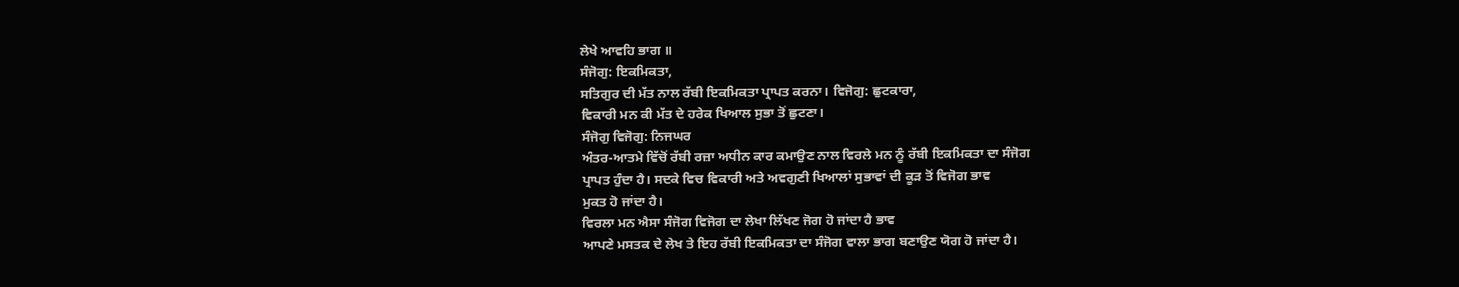ਲੇਖੇ ਆਵਹਿ ਭਾਗ ॥
ਸੰਜੋਗੁ: ਇਕਮਿਕਤਾ,
ਸਤਿਗੁਰ ਦੀ ਮੱਤ ਨਾਲ ਰੱਬੀ ਇਕਮਿਕਤਾ ਪ੍ਰਾਪਤ ਕਰਨਾ। ਵਿਜੋਗੁ: ਛੁਟਕਾਰਾ,
ਵਿਕਾਰੀ ਮਨ ਕੀ ਮੱਤ ਦੇ ਹਰੇਕ ਖਿਆਲ ਸੁਭਾ ਤੋਂ ਛੁਟਣਾ।
ਸੰਜੋਗੁ ਵਿਜੋਗੁ: ਨਿਜਘਰ
ਅੰਤਰ-ਆਤਮੇ ਵਿੱਚੋਂ ਰੱਬੀ ਰਜ਼ਾ ਅਧੀਨ ਕਾਰ ਕਮਾਉਣ ਨਾਲ ਵਿਰਲੇ ਮਨ ਨੂੰ ਰੱਬੀ ਇਕਮਿਕਤਾ ਦਾ ਸੰਜੋਗ
ਪ੍ਰਾਪਤ ਹੁੰਦਾ ਹੈ। ਸਦਕੇ ਵਿਚ ਵਿਕਾਰੀ ਅਤੇ ਅਵਗੁਣੀ ਖਿਆਲਾਂ ਸੁਭਾਵਾਂ ਦੀ ਕੂੜ ਤੋਂ ਵਿਜੋਗ ਭਾਵ
ਮੁਕਤ ਹੋ ਜਾਂਦਾ ਹੈ।
ਵਿਰਲਾ ਮਨ ਐਸਾ ਸੰਜੋਗ ਵਿਜੋਗ ਦਾ ਲੇਖਾ ਲਿੱਖਣ ਜੋਗ ਹੋ ਜਾਂਦਾ ਹੈ ਭਾਵ
ਆਪਣੇ ਮਸਤਕ ਦੇ ਲੇਖ ਤੇ ਇਹ ਰੱਬੀ ਇਕਮਿਕਤਾ ਦਾ ਸੰਜੋਗ ਵਾਲਾ ਭਾਗ ਬਣਾਉਣ ਯੋਗ ਹੋ ਜਾਂਦਾ ਹੈ।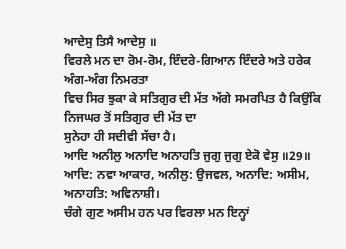ਆਦੇਸੁ ਤਿਸੈ ਆਦੇਸੁ ॥
ਵਿਰਲੇ ਮਨ ਦਾ ਰੋਮ-ਰੋਮ, ਇੰਦਰੇ-ਗਿਆਨ ਇੰਦਰੇ ਅਤੇ ਹਰੇਕ ਅੰਗ-ਅੰਗ ਨਿਮਰਤਾ
ਵਿਚ ਸਿਰ ਝੁਕਾ ਕੇ ਸਤਿਗੁਰ ਦੀ ਮੱਤ ਅੱਗੇ ਸਮਰਪਿਤ ਹੈ ਕਿਉਂਕਿ ਨਿਜਘਰ ਤੋਂ ਸਤਿਗੁਰ ਦੀ ਮੱਤ ਦਾ
ਸੁਨੇਹਾ ਹੀ ਸਦੀਵੀ ਸੱਚਾ ਹੈ।
ਆਦਿ ਅਨੀਲੁ ਅਨਾਦਿ ਅਨਾਹਤਿ ਜੁਗੁ ਜੁਗੁ ਏਕੋ ਵੇਸੁ ॥29॥
ਆਦਿ: ਨਵਾ ਆਕਾਰ, ਅਨੀਲੁ: ਉਜਵਲ, ਅਨਾਦਿ: ਅਸੀਮ, ਅਨਾਹਤਿ: ਅਵਿਨਾਸ਼ੀ।
ਚੰਗੇ ਗੁਣ ਅਸੀਮ ਹਨ ਪਰ ਵਿਰਲਾ ਮਨ ਇਨ੍ਹਾਂ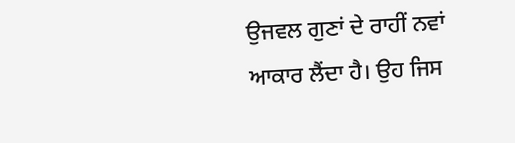ਉਜਵਲ ਗੁਣਾਂ ਦੇ ਰਾਹੀਂ ਨਵਾਂ
ਆਕਾਰ ਲੈਂਦਾ ਹੈ। ਉਹ ਜਿਸ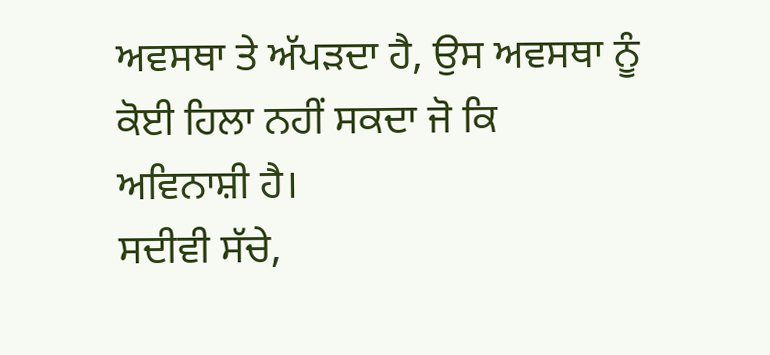ਅਵਸਥਾ ਤੇ ਅੱਪੜਦਾ ਹੈ, ਉਸ ਅਵਸਥਾ ਨੂੰ ਕੋਈ ਹਿਲਾ ਨਹੀਂ ਸਕਦਾ ਜੋ ਕਿ
ਅਵਿਨਾਸ਼ੀ ਹੈ।
ਸਦੀਵੀ ਸੱਚੇ,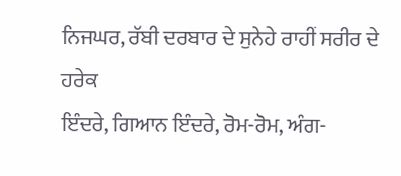ਨਿਜਘਰ, ਰੱਬੀ ਦਰਬਾਰ ਦੇ ਸੁਨੇਹੇ ਰਾਹੀਂ ਸਰੀਰ ਦੇ ਹਰੇਕ
ਇੰਦਰੇ, ਗਿਆਨ ਇੰਦਰੇ, ਰੋਮ-ਰੋਮ, ਅੰਗ-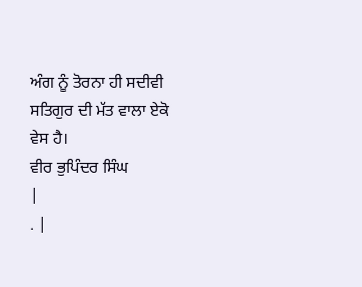ਅੰਗ ਨੂੰ ਤੋਰਨਾ ਹੀ ਸਦੀਵੀ ਸਤਿਗੁਰ ਦੀ ਮੱਤ ਵਾਲਾ ਏਕੋ
ਵੇਸ ਹੈ।
ਵੀਰ ਭੁਪਿੰਦਰ ਸਿੰਘ
|
. |